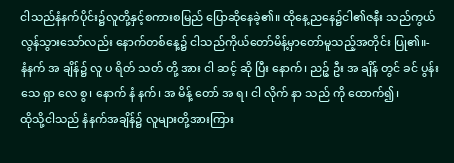ငါသည်နံနက်ပိုင်း၌လူတို့နှင့်စကားစမြည် ပြောဆိုနေခဲ့၏။ ထိုနေ့ညနေ၌ငါ၏ဇနီး သည်ကွယ်လွန်သွားသော်လည်း နောက်တစ်နေ့၌ ငါသည်ကိုယ်တော်မိန့်မှာတော်မူသည့်အတိုင်း ပြု၏။-
နံနက် အ ချိန်၌ လူ ပ ရိတ် သတ် တို့ အား ငါ ဆင့် ဆို ပြီး နောက်၊ ညဉ့် ဦး အ ချိန် တွင် ခင် ပွန်း သေ ရှာ လေ စွ၊ နောက် နံ နက်၊ အ မိန့် တော် အ ရ၊ ငါ လိုက် နာ သည် ကို ထောက်၍၊
ထိုသို့ငါသည် နံနက်အချိန်၌ လူများတို့အားကြား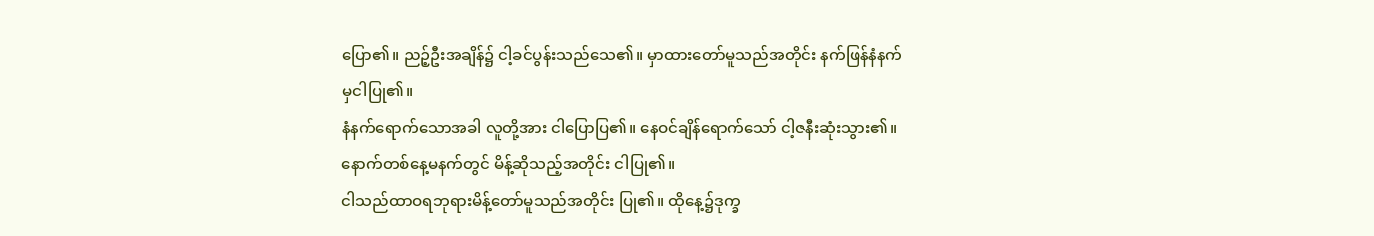ပြော၏။ ညဉ့်ဦးအချိန်၌ ငါ့ခင်ပွန်းသည်သေ၏။ မှာထားတော်မူသည်အတိုင်း နက်ဖြန်နံနက်မှငါပြု၏။
နံနက်ရောက်သောအခါ လူတို့အား ငါပြောပြ၏။ နေဝင်ချိန်ရောက်သော် ငါ့ဇနီးဆုံးသွား၏။ နောက်တစ်နေ့မနက်တွင် မိန့်ဆိုသည့်အတိုင်း ငါပြု၏။
ငါသည်ထာဝရဘုရားမိန့်တော်မူသည်အတိုင်း ပြု၏။ ထိုနေ့၌ဒုက္ခ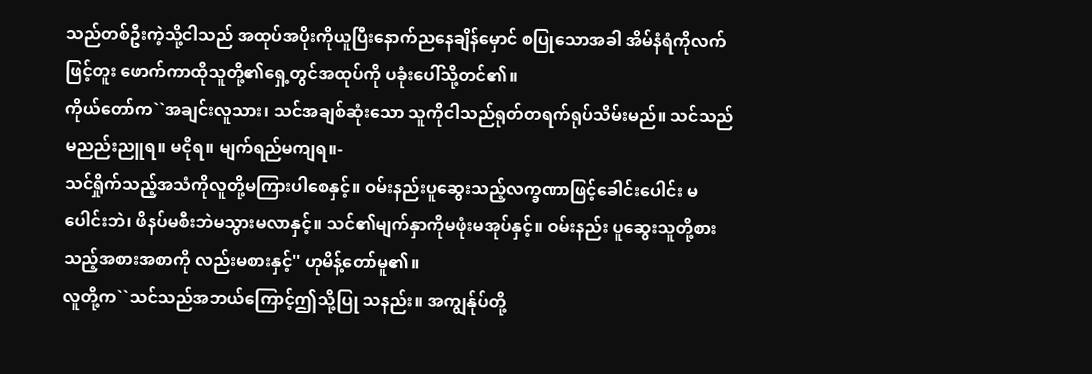သည်တစ်ဦးကဲ့သို့ငါသည် အထုပ်အပိုးကိုယူပြီးနောက်ညနေချိန်မှောင် စပြုသောအခါ အိမ်နံရံကိုလက်ဖြင့်တူး ဖောက်ကာထိုသူတို့၏ရှေ့တွင်အထုပ်ကို ပခုံးပေါ်သို့တင်၏။
ကိုယ်တော်က``အချင်းလူသား၊ သင်အချစ်ဆုံးသော သူကိုငါသည်ရုတ်တရက်ရုပ်သိမ်းမည်။ သင်သည် မညည်းညူရ။ မငိုရ။ မျက်ရည်မကျရ။-
သင်ရှိုက်သည့်အသံကိုလူတို့မကြားပါစေနှင့်။ ဝမ်းနည်းပူဆွေးသည့်လက္ခဏာဖြင့်ခေါင်းပေါင်း မပေါင်းဘဲ၊ ဖိနပ်မစီးဘဲမသွားမလာနှင့်။ သင်၏မျက်နှာကိုမဖုံးမအုပ်နှင့်။ ဝမ်းနည်း ပူဆွေးသူတို့စားသည့်အစားအစာကို လည်းမစားနှင့်'' ဟုမိန့်တော်မူ၏။
လူတို့က``သင်သည်အဘယ်ကြောင့်ဤသို့ပြု သနည်း။ အကျွန်ုပ်တို့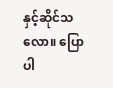နှင့်ဆိုင်သလော။ ပြော ပါ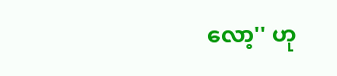လော့'' ဟု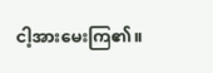ငါ့အားမေးကြ၏။